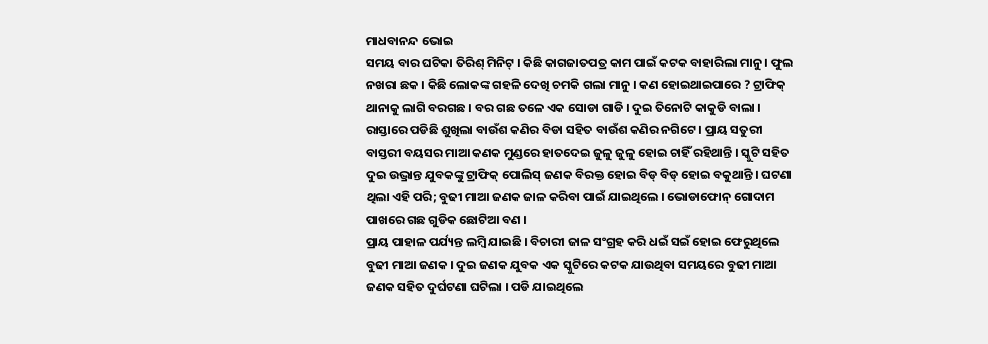ମାଧବାନନ୍ଦ ଭୋଇ
ସମୟ ବାର ଘଟିକା ତିରିଶ୍ ମିନିଟ୍ । କିଛି କାଗଜାତପତ୍ର କାମ ପାଇଁ କଟକ ବାହାରିଲା ମାନୁ । ଫୁଲ ନଖରା ଛକ । କିଛି ଲୋକଙ୍କ ଗହଳି ଦେଖି ଚମକି ଗଲା ମାନୁ । କଣ ହୋଇଥାଇପାରେ ? ଟ୍ରାଫିକ୍ ଥାନାକୁ ଲାଗି ବରଗଛ । ବର ଗଛ ତଳେ ଏକ ସୋଡା ଗାଡି । ଦୁଇ ତିନୋଟି କାକୁଡି ବାଲା । ରାସ୍ତାରେ ପଡିଛି ଶୁଖିଲା ବାଉଁଶ କଣିର ବିଡା ସହିତ ବାଉଁଶ କଣିର ନଗିଟେ । ପ୍ରାୟ ସତୁରୀ ବାସ୍ତରୀ ବୟସର ମାଆ କଣକ ମୁଣ୍ଡରେ ହାତଦେଇ ଜୁଳୁ ଜୁଳୁ ହୋଇ ଚାହିଁ ରହିଥାନ୍ତି । ସ୍କୁଟି ସହିତ ଦୁଇ ଉଦ୍ଭ୍ରାନ୍ତ ଯୁବକଙ୍କୁ ଟ୍ରାଫିକ୍ ପୋଲିସ୍ ଜଣକ ବିରକ୍ତ ହୋଇ ବିଡ୍ ବିଡ୍ ହୋଇ ବକୁଥାନ୍ତି । ଘଟଣା ଥିଲା ଏହି ପରି; ବୁଢୀ ମାଆ ଜଣକ ଜାଳ କରିବା ପାଇଁ ଯାଇଥିଲେ । ଭୋଡାଫୋନ୍ ଗୋଦାମ ପାଖରେ ଗଛ ଗୁଡିକ ଛୋଟିଆ ବଣ ।
ପ୍ରାୟ ପାହାଳ ପର୍ଯ୍ୟନ୍ତ ଲମ୍ବି ଯାଇଛି । ବିଚାରୀ ଜାଳ ସଂଗ୍ରହ କରି ଧଇଁ ସଇଁ ହୋଇ ଫେରୁଥିଲେ ବୁଢୀ ମାଆ ଜଣକ । ଦୁଇ ଜଣକ ଯୁବକ ଏକ ସ୍କୁଟିରେ କଟକ ଯାଉଥିବା ସମୟରେ ବୁଢୀ ମାଆ ଜଣକ ସହିତ ଦୁର୍ଘଟଣା ଘଟିଲା । ପଡି ଯାଇଥିଲେ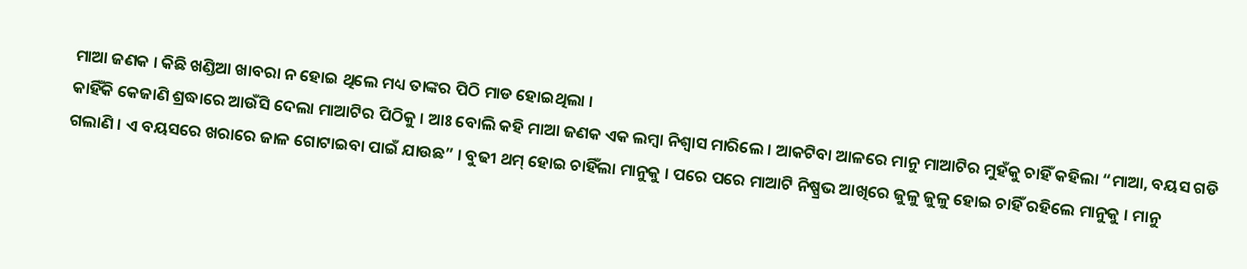ମାଆ ଜଣକ । କିଛି ଖଣ୍ଡିଆ ଖାବରା ନ ହୋଇ ଥିଲେ ମଧ୍ୟ ତାଙ୍କର ପିଠି ମାଡ ହୋଇଥିଲା ।
କାହିଁକି କେଜାଣି ଶ୍ରଦ୍ଧାରେ ଆଉଁସି ଦେଲା ମାଆଟିର ପିଠିକୁ । ଆଃ ବୋଲି କହି ମାଆ ଜଣକ ଏକ ଲମ୍ବା ନିଶ୍ୱାସ ମାରିଲେ । ଆକଟିବା ଆଳରେ ମାନୁ ମାଆଟିର ମୁହଁକୁ ଚାହିଁ କହିଲା “ମାଆ, ବୟସ ଗଡି ଗଲାଣି । ଏ ବୟସରେ ଖରାରେ ଜାଳ ଗୋଟାଇବା ପାଇଁ ଯାଉଛ” । ବୁଢୀ ଥମ୍ ହୋଇ ଚାହିଁଲା ମାନୁକୁ । ପରେ ପରେ ମାଆଟି ନିଷ୍ପ୍ରଭ ଆଖିରେ ଜୁଳୁ ଜୁଳୁ ହୋଇ ଚାହିଁ ରହିଲେ ମାନୁକୁ । ମାନୁ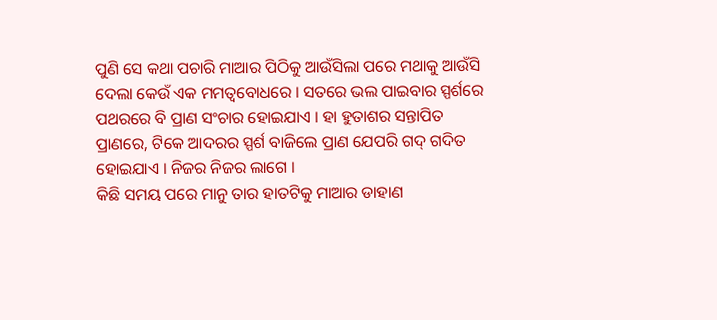ପୁଣି ସେ କଥା ପଚାରି ମାଆର ପିଠିକୁ ଆଉଁସିଲା ପରେ ମଥାକୁ ଆଉଁସି ଦେଲା କେଉଁ ଏକ ମମତ୍ୱବୋଧରେ । ସତରେ ଭଲ ପାଇବାର ସ୍ପର୍ଶରେ ପଥରରେ ବି ପ୍ରାଣ ସଂଚାର ହୋଇଯାଏ । ହା ହୁତାଶର ସନ୍ତାପିତ ପ୍ରାଣରେ, ଟିକେ ଆଦରର ସ୍ପର୍ଶ ବାଜିଲେ ପ୍ରାଣ ଯେପରି ଗଦ୍ ଗଦିତ ହୋଇଯାଏ । ନିଜର ନିଜର ଲାଗେ ।
କିଛି ସମୟ ପରେ ମାନୁ ତାର ହାତଟିକୁ ମାଆର ଡାହାଣ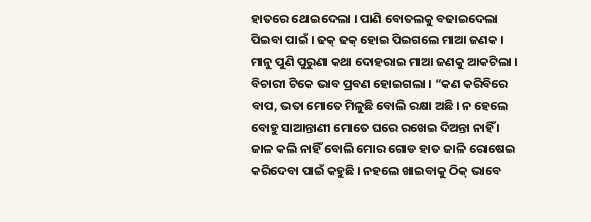ହାତରେ ଥୋଇଦେଲା । ପାଣି ବୋତଲକୁ ବଢାଇଦେଲା ପିଇବା ପାଇଁ । ଢକ୍ ଢକ୍ ହୋଇ ପିଇଗଲେ ମାଆ ଜଣକ । ମାନୁ ପୁଣି ପୁରୁଣା କଥା ଦୋହରାଇ ମାଆ ଜଣକୁ ଆକଟିଲା । ବିଚାରୀ ଟିକେ ଭାବ ପ୍ରବଣ ହୋଇଗଲା । “କଣ କରିବିରେ ବାପ, ଭତା ମୋତେ ମିଳୁଛି ବୋଲି ରକ୍ଷା ଅଛି । ନ ହେଲେ ବୋହୁ ସାଆନ୍ତାଣୀ ମୋତେ ଘରେ ରଖେଇ ଦିଅନ୍ତା ନାହିଁ । ଜାଳ କଲି ନାହିଁ ବୋଲି ମୋର ଗୋଡ ହାତ ଜାଳି ରୋଷେଇ କରିଦେବା ପାଇଁ କହୁଛି । ନହଲେ ଖାଇବାକୁ ଠିକ୍ ଭାବେ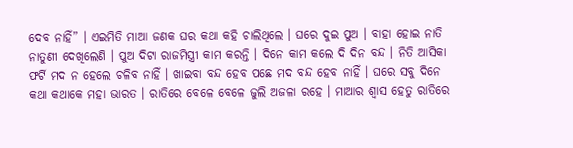ଦେବ ନାହିଁ” । ଏଇମିତି ମାଆ ଜଣକ ଘର କଥା କହି ଚାଲିଥିଲେ । ଘରେ ଦୁଇ ପୁଅ । ବାହା ହୋଇ ନାତି ନାତୁଣୀ ଦେଖିଲେଣି । ପୁଅ ଦିଟା ରାଜମିସ୍ତ୍ରୀ କାମ କରନ୍ତି । ଦିନେ କାମ କଲେ ଦି ଦିନ ବନ୍ଦ । ନିତି ଆସିକା ଫର୍ଟି ମଦ ନ ହେଲେ ଚଳିବ ନାହିଁ । ଖାଇବା ବନ୍ଦ ହେବ ପଛେ ମଦ ବନ୍ଦ ହେବ ନାହିଁ । ଘରେ ସବୁ ଦିନେ କଥା କଥାକେ ମହା ଭାରତ । ରାତିରେ ବେଳେ ବେଳେ ଜୁଲି ଅଜଳା ରହେ । ମାଆର ଶ୍ୱାସ ହେତୁ ରାତିରେ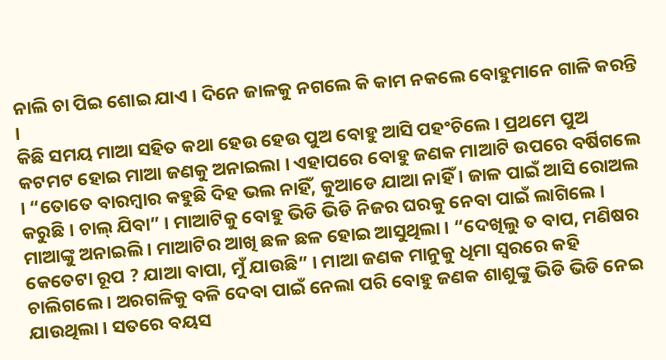ନାଲି ଚା ପିଇ ଶୋଇ ଯାଏ । ଦିନେ ଜାଳକୁ ନଗଲେ କି କାମ ନକଲେ ବୋହୁମାନେ ଗାଳି କରନ୍ତି ।
କିଛି ସମୟ ମାଆ ସହିତ କଥା ହେଉ ହେଉ ପୁଅ ବୋହୁ ଆସି ପହଂଚିଲେ । ପ୍ରଥମେ ପୁଅ କଟମଟ ହୋଇ ମାଆ ଜଣକୁ ଅନାଇଲା । ଏହାପରେ ବୋହୁ ଜଣକ ମାଆଟି ଉପରେ ବର୍ଷିଗଲେ । “ତୋତେ ବାରମ୍ବାର କହୁଛି ଦିହ ଭଲ ନାହିଁ, କୁଆଡେ ଯାଆ ନାହିଁ । ଜାଳ ପାଇଁ ଆସି ରୋଅଲ କରୁଛି । ଚାଲ୍ ଯିବା” । ମାଆଟିକୁ ବୋହୁ ଭିଡି ଭିଡି ନିଜର ଘରକୁ ନେବା ପାଇଁ ଲାଗିଲେ । ମାଆଙ୍କୁ ଅନାଇଲି । ମାଆଟିର ଆଖି ଛଳ ଛଳ ହୋଇ ଆସୁଥିଲା । “ଦେଖିଲୁ ତ ବାପ, ମଣିଷର କେତେଟା ରୂପ ? ଯାଆ ବାପା, ମୁଁ ଯାଉଛି” । ମାଆ ଜଣକ ମାନୁକୁ ଧିମା ସ୍ବରରେ କହି ଚାଲିଗଲେ । ଅରଗଳିକୁ ବଳି ଦେବା ପାଇଁ ନେଲା ପରି ବୋହୁ ଜଣକ ଶାଶୁଙ୍କୁ ଭିଡି ଭିଡି ନେଇ ଯାଉଥିଲା । ସତରେ ବୟସ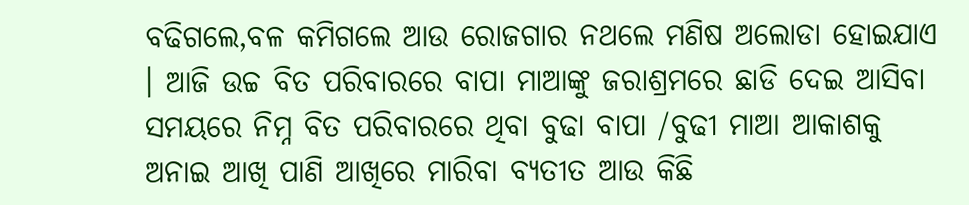ବଢିଗଲେ,ବଳ କମିଗଲେ ଆଉ ରୋଜଗାର ନଥଲେ ମଣିଷ ଅଲୋଡା ହୋଇଯାଏ । ଆଜି ଉଚ୍ଚ ବିତ ପରିବାରରେ ବାପା ମାଆଙ୍କୁ ଜରାଶ୍ରମରେ ଛାଡି ଦେଇ ଆସିବା ସମୟରେ ନିମ୍ନ ବିତ ପରିବାରରେ ଥିବା ବୁଢା ବାପା /ବୁଢୀ ମାଆ ଆକାଶକୁ ଅନାଇ ଆଖି ପାଣି ଆଖିରେ ମାରିବା ବ୍ୟତୀତ ଆଉ କିଛି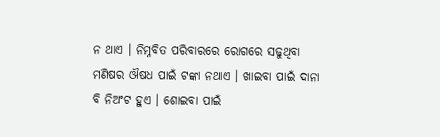ନ ଥାଏ । ନିମ୍ନବିତ ପରିବାରରେ ରୋଗରେ ସଢୁଥିବା ମଣିଷର ଔଷଧ ପାଇଁ ଟଙ୍କା ନଥାଏ । ଖାଇବା ପାଇଁ ଦାନା ବି ନିଅଂଟ ହୁଏ । ଶୋଇବା ପାଇଁ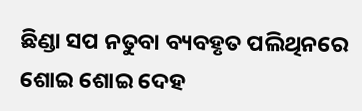ଛିଣ୍ଡା ସପ ନତୁବା ବ୍ୟବହୃତ ପଲିଥିନରେ ଶୋଇ ଶୋଇ ଦେହ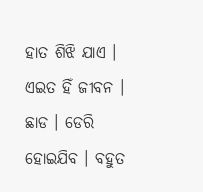ହାତ ଶିଝି ଯାଏ । ଏଇତ ହିଁ ଜୀବନ । ଛାଡ । ଡେରି ହୋଇଯିବ । ବହୁତ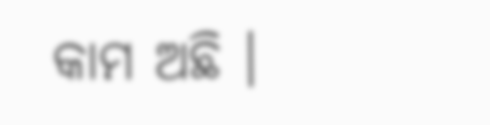କାମ ଅଛି ।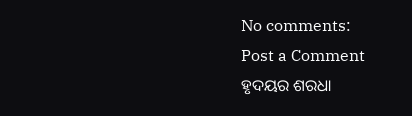No comments:
Post a Comment
ହୃଦୟର ଶରଧା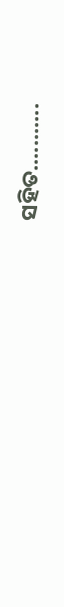ସହିତ...........